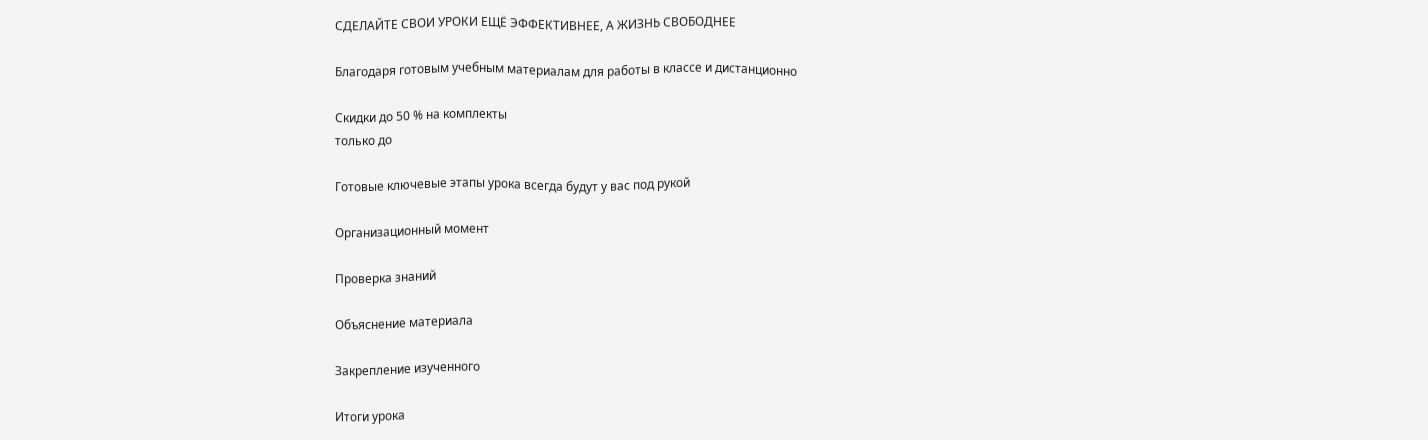СДЕЛАЙТЕ СВОИ УРОКИ ЕЩЁ ЭФФЕКТИВНЕЕ, А ЖИЗНЬ СВОБОДНЕЕ

Благодаря готовым учебным материалам для работы в классе и дистанционно

Скидки до 50 % на комплекты
только до

Готовые ключевые этапы урока всегда будут у вас под рукой

Организационный момент

Проверка знаний

Объяснение материала

Закрепление изученного

Итоги урока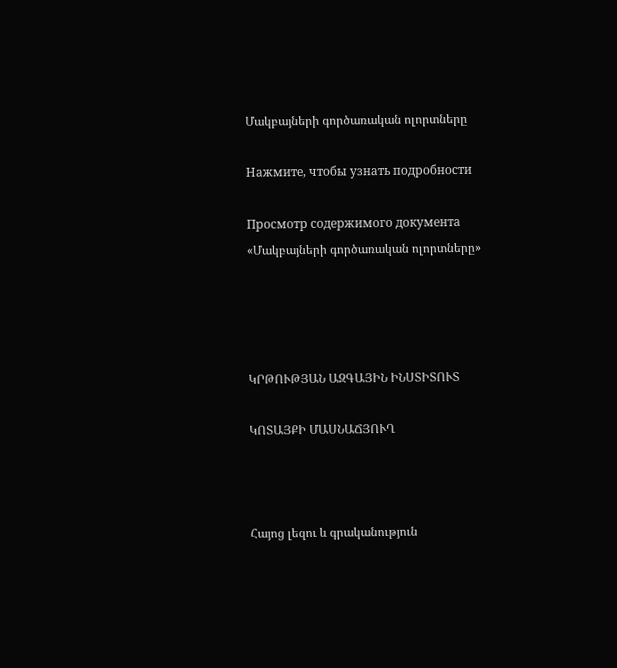Մակբայների գործառական ոլորտները

Нажмите, чтобы узнать подробности

Просмотр содержимого документа
«Մակբայների գործառական ոլորտները»




ԿՐԹՈՒԹՅԱՆ ԱԶԳԱՅԻՆ ԻՆՍՏԻՏՈՒՏ

ԿՈՏԱՅՔԻ ՄԱՍՆԱՃՅՈՒՂ



Հայոց լեզու և գրականություն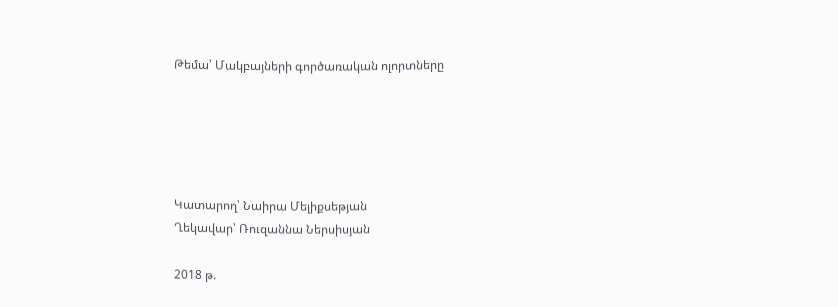Թեմա՝ Մակբայների գործառական ոլորտները





Կատարող՝ Նաիրա Մելիքսեթյան
Ղեկավար՝ Ռուզաննա Ներսիսյան

2018 թ.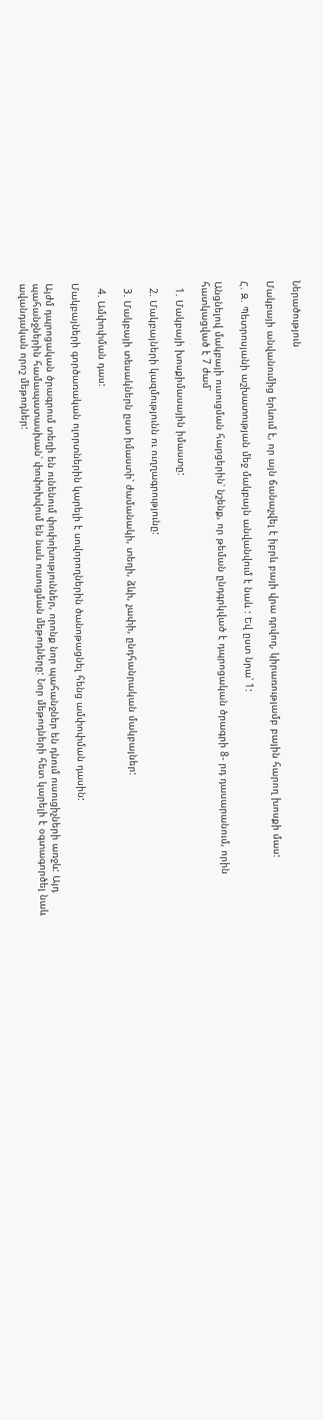Ներածություն

Մակբայի անվանումից երևում է, որ այն ճանաչվել է իբրև բայի վրա դրվող, կիրառությամբ բային հարող խոսքի մաս:

Հ. Զ. Պետրոսյանի աշխատության մեջ մակբայն անվանվում է նաև : Եվ ըստ նրա՝ 1:

Անցնելով մակբայի ուսուցման հարցերին՝ նշենք, որ թեման ընդգրկված է դպրոցական ծրագրի 8- րդ դասարանում, որին հատկացված է 7 ժամ՝

  1. Մակբայի խոսքիմասային իմաստը:

  2. Մակբայների կազմությունն ու ուղղագրությունը:

  3. Մակբայի տեսակներն ըստ իմաստի՝ ժամանակի, տեղի, ձևի, չափի, ընդհանրական մակբայներ:

  4. Ամփոփման դաս:

Մակբայների գործառական ոլորտներին կարելի է սովորողներին ծանոթացնել հենց ամփոփման դասին:

Այժմ դպրոցական ծրագրում տեղի են ունենում փոփոխություններ, որոնք նոր պահանջներ են դնում ուսուցիչների առջև: Այդ պահանջներին համապատասխան՝ փոփոխվում են նաև ուսուցման մեթոդները: Նոր մեթոդների հետ կարելի է օգտագործել նաև ավանդական որոշ մեթոդներ: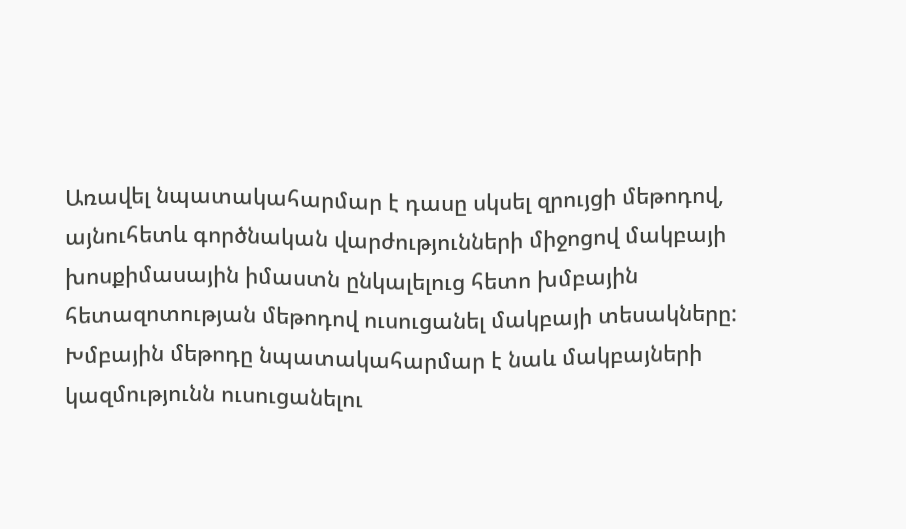Առավել նպատակահարմար է դասը սկսել զրույցի մեթոդով, այնուհետև գործնական վարժությունների միջոցով մակբայի խոսքիմասային իմաստն ընկալելուց հետո խմբային հետազոտության մեթոդով ուսուցանել մակբայի տեսակները: Խմբային մեթոդը նպատակահարմար է նաև մակբայների կազմությունն ուսուցանելու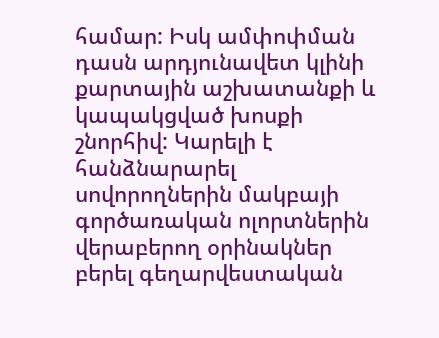համար: Իսկ ամփոփման դասն արդյունավետ կլինի քարտային աշխատանքի և կապակցված խոսքի շնորհիվ: Կարելի է հանձնարարել սովորողներին մակբայի գործառական ոլորտներին վերաբերող օրինակներ բերել գեղարվեստական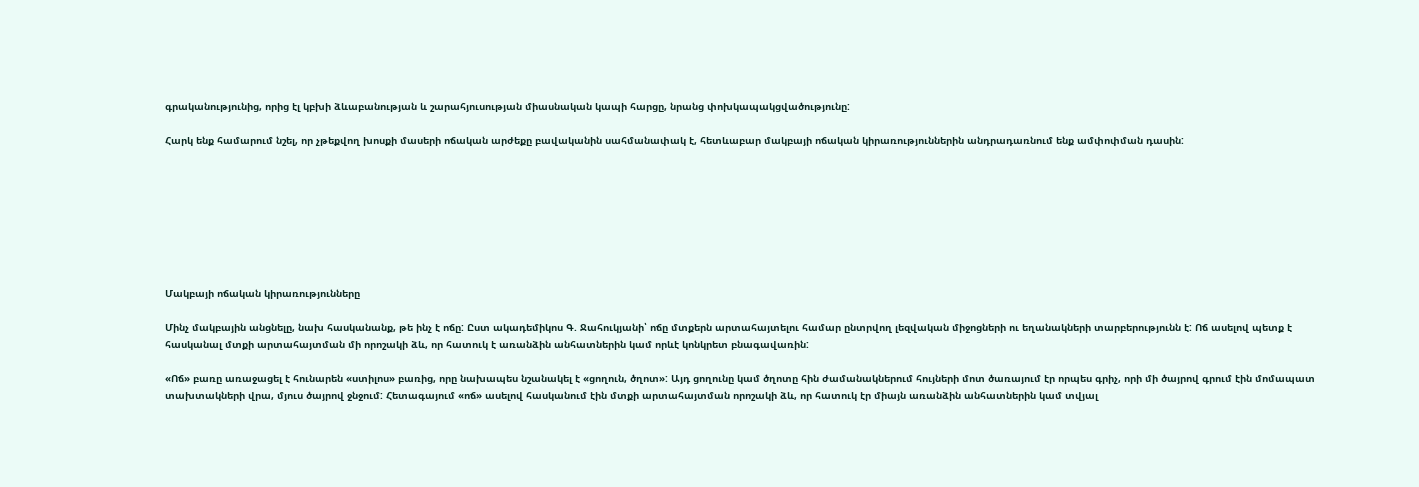գրականությունից, որից էլ կբխի ձևաբանության և շարահյուսության միասնական կապի հարցը, նրանց փոխկապակցվածությունը:

Հարկ ենք համարում նշել, որ չթեքվող խոսքի մասերի ոճական արժեքը բավականին սահմանափակ է, հետևաբար մակբայի ոճական կիրառություններին անդրադառնում ենք ամփոփման դասին:








Մակբայի ոճական կիրառությունները

Մինչ մակբային անցնելը, նախ հասկանանք, թե ինչ է ոճը: Ըստ ակադեմիկոս Գ. Ջահուկյանի՝ ոճը մտքերն արտահայտելու համար ընտրվող լեզվական միջոցների ու եղանակների տարբերությունն է: Ոճ ասելով պետք է հասկանալ մտքի արտահայտման մի որոշակի ձև, որ հատուկ է առանձին անհատներին կամ որևէ կոնկրետ բնագավառին:

«Ոճ» բառը առաջացել է հունարեն «ստիլոս» բառից, որը նախապես նշանակել է «ցողուն, ծղոտ»: Այդ ցողունը կամ ծղոտը հին ժամանակներում հույների մոտ ծառայում էր որպես գրիչ, որի մի ծայրով գրում էին մոմապատ տախտակների վրա, մյուս ծայրով ջնջում: Հետագայում «ոճ» ասելով հասկանում էին մտքի արտահայտման որոշակի ձև, որ հատուկ էր միայն առանձին անհատներին կամ տվյալ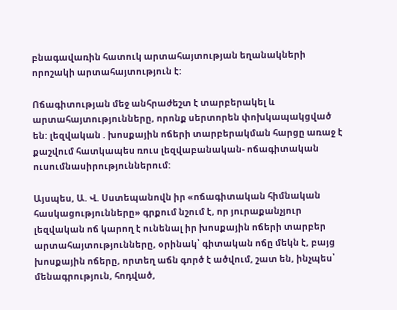բնագավառին հատուկ արտահայտության եղանակների որոշակի արտահայտություն է:

Ոճագիտության մեջ անհրաժեշտ է տարբերակել և արտահայտությունները, որոնք սերտորեն փոխկապակցված են: լեզվական . խոսքային ոճերի տարբերակման հարցը առաջ է քաշվում հատկապես ռուս լեզվաբանական- ոճագիտական ուսումնասիրություններում:

Այսպես, Ա. Վ. Սստեպանովն իր «ոճագիտական հիմնական հասկացությունները» գրքում նշում է, որ յուրաքանչյուր լեզվական ոճ կարող է ունենալ իր խոսքային ոճերի տարբեր արտահայտությունները, օրինակ՝ գիտական ոճը մեկն է, բայց խոսքային ոճերը, որտեղ աճն գործ է ածվում, շատ են, ինչպես՝ մենագրություն, հոդված,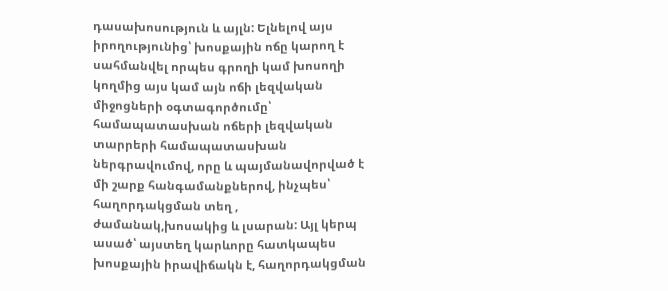դասախոսություն և այլն: Ելնելով այս իրողությունից՝ խոսքային ոճը կարող է սահմանվել որպես գրողի կամ խոսողի կողմից այս կամ այն ոճի լեզվական միջոցների օգտագործումը՝ համապատասխան ոճերի լեզվական տարրերի համապատասխան ներգրավումով, որը և պայմանավորված է մի շարք հանգամանքներով, ինչպես՝ հաղորդակցման տեղ , ժամանակ,խոսակից և լսարան: Այլ կերպ ասած՝ այստեղ կարևորը հատկապես խոսքային իրավիճակն է, հաղորդակցման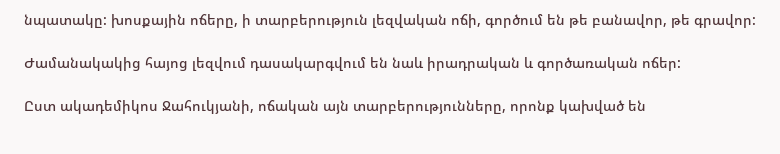նպատակը: խոսքային ոճերը, ի տարբերություն լեզվական ոճի, գործում են թե բանավոր, թե գրավոր:

Ժամանակակից հայոց լեզվում դասակարգվում են նաև իրադրական և գործառական ոճեր:

Ըստ ակադեմիկոս Ջահուկյանի, ոճական այն տարբերությունները, որոնք կախված են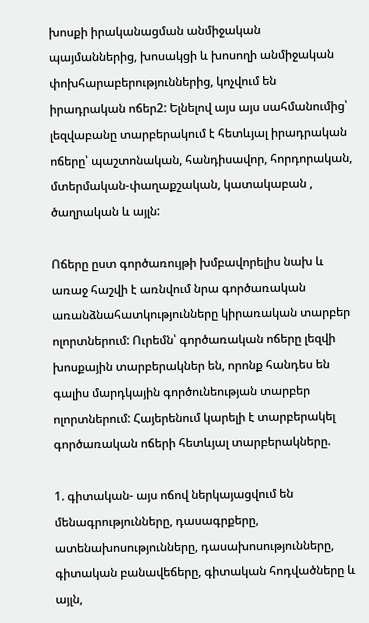խոսքի իրականացման անմիջական պայմաններից, խոսակցի և խոսողի անմիջական փոխհարաբերություններից, կոչվում են իրադրական ոճեր2: Ելնելով այս այս սահմանումից՝ լեզվաբանը տարբերակում է հետևյալ իրադրական ոճերը՝ պաշտոնական, հանդիսավոր, հորդորական, մտերմական-փաղաքշական, կատակաբան , ծաղրական և այլն:

Ոճերը ըստ գործառույթի խմբավորելիս նախ և առաջ հաշվի է առնվում նրա գործառական առանձնահատկությունները կիրառական տարբեր ոլորտներում: Ուրեմն՝ գործառական ոճերը լեզվի խոսքային տարբերակներ են, որոնք հանդես են գալիս մարդկային գործունեության տարբեր ոլորտներում: Հայերենում կարելի է տարբերակել գործառական ոճերի հետևյալ տարբերակները.

1. գիտական- այս ոճով ներկայացվում են մենագրությունները, դասագրքերը, ատենախոսությունները, դասախոսությունները, գիտական բանավեճերը, գիտական հոդվածները և այլն,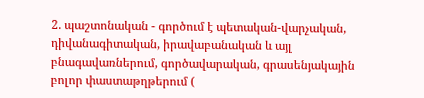2. պաշտոնական - գործում է պետական-վարչական, դիվանագիտական, իրավաբանական և այլ բնագավառներում, գործավարական, գրասենյակային բոլոր փաստաթղթերում (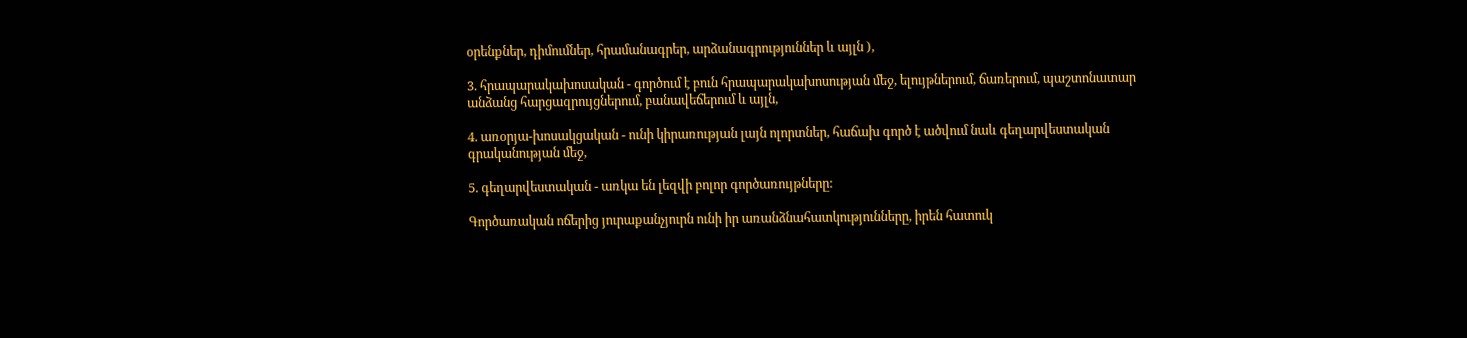օրենքներ, դիմումներ, հրամանագրեր, արձանագրություններ և այլն ),

3. հրապարակախոսական - գործում է բուն հրապարակախոսության մեջ, ելույթներում, ճառերում, պաշտոնատար անձանց հարցազրույցներում, բանավեճերում և այլն,

4. առօրյա-խոսակցական - ունի կիրառության լայն ոլորտներ, հաճախ գործ է ածվում նաև գեղարվեստական գրականության մեջ,

5. գեղարվեստական - առկա են լեզվի բոլոր գործառույթները:

Գործառական ոճերից յուրաքանչյուրն ունի իր առանձնահատկությունները, իրեն հատուկ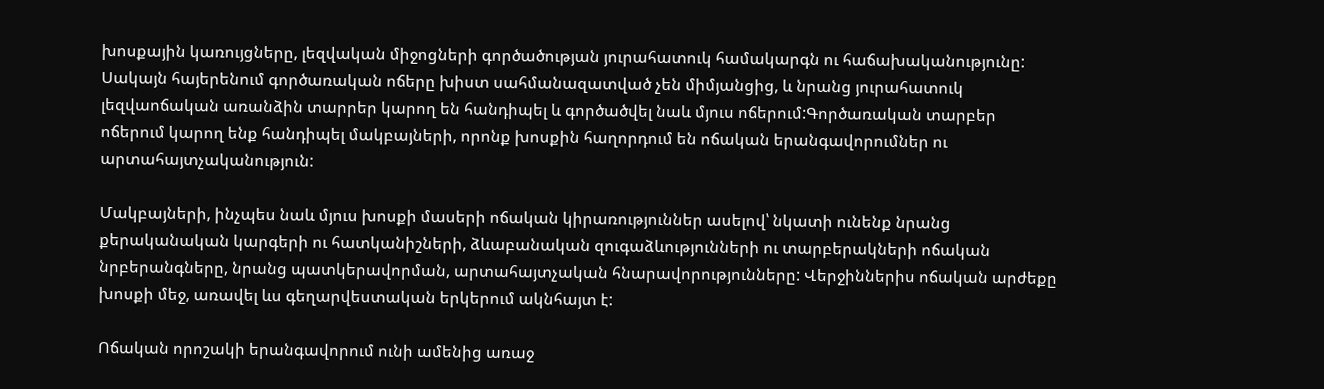խոսքային կառույցները, լեզվական միջոցների գործածության յուրահատուկ համակարգն ու հաճախականությունը: Սակայն հայերենում գործառական ոճերը խիստ սահմանազատված չեն միմյանցից, և նրանց յուրահատուկ լեզվաոճական առանձին տարրեր կարող են հանդիպել և գործածվել նաև մյուս ոճերում:Գործառական տարբեր ոճերում կարող ենք հանդիպել մակբայների, որոնք խոսքին հաղորդում են ոճական երանգավորումներ ու արտահայտչականություն:

Մակբայների, ինչպես նաև մյուս խոսքի մասերի ոճական կիրառություններ ասելով՝ նկատի ունենք նրանց քերականական կարգերի ու հատկանիշների, ձևաբանական զուգաձևությունների ու տարբերակների ոճական նրբերանգները, նրանց պատկերավորման, արտահայտչական հնարավորությունները: Վերջիններիս ոճական արժեքը խոսքի մեջ, առավել ևս գեղարվեստական երկերում ակնհայտ է:

Ոճական որոշակի երանգավորում ունի ամենից առաջ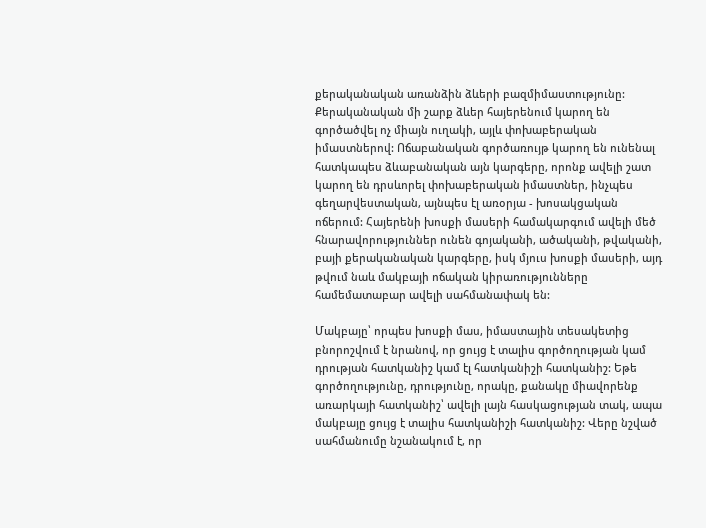քերականական առանձին ձևերի բազմիմաստությունը: Քերականական մի շարք ձևեր հայերենում կարող են գործածվել ոչ միայն ուղակի, այլև փոխաբերական իմաստներով: Ոճաբանական գործառույթ կարող են ունենալ հատկապես ձևաբանական այն կարգերը, որոնք ավելի շատ կարող են դրսևորել փոխաբերական իմաստներ, ինչպես գեղարվեստական, այնպես էլ առօրյա - խոսակցական ոճերում: Հայերենի խոսքի մասերի համակարգում ավելի մեծ հնարավորություններ ունեն գոյականի, ածականի, թվականի, բայի քերականական կարգերը, իսկ մյուս խոսքի մասերի, այդ թվում նաև մակբայի ոճական կիրառությունները համեմատաբար ավելի սահմանափակ են:

Մակբայը՝ որպես խոսքի մաս, իմաստային տեսակետից բնորոշվում է նրանով, որ ցույց է տալիս գործողության կամ դրության հատկանիշ կամ էլ հատկանիշի հատկանիշ: Եթե գործողությունը, դրությունը, որակը, քանակը միավորենք առարկայի հատկանիշ՝ ավելի լայն հասկացության տակ, ապա մակբայը ցույց է տալիս հատկանիշի հատկանիշ: Վերը նշված սահմանումը նշանակում է, որ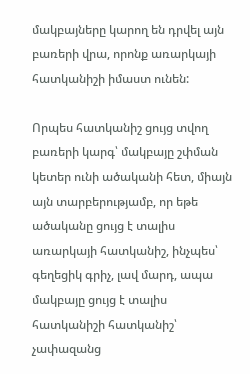մակբայները կարող են դրվել այն բառերի վրա, որոնք առարկայի հատկանիշի իմաստ ունեն:

Որպես հատկանիշ ցույց տվող բառերի կարգ՝ մակբայը շփման կետեր ունի ածականի հետ, միայն այն տարբերությամբ, որ եթե ածականը ցույց է տալիս առարկայի հատկանիշ, ինչպես՝ գեղեցիկ գրիչ, լավ մարդ, ապա մակբայը ցույց է տալիս հատկանիշի հատկանիշ՝ չափազանց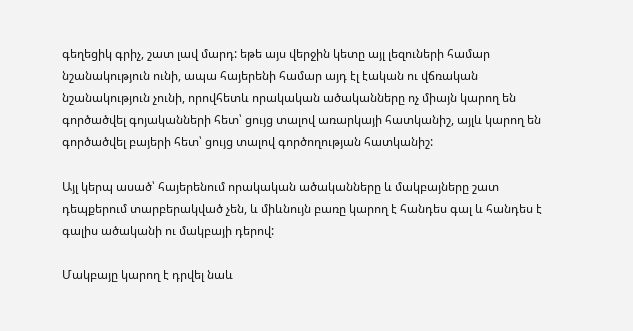գեղեցիկ գրիչ, շատ լավ մարդ: եթե այս վերջին կետը այլ լեզուների համար նշանակություն ունի, ապա հայերենի համար այդ էլ էական ու վճռական նշանակություն չունի, որովհետև որակական ածականները ոչ միայն կարող են գործածվել գոյականների հետ՝ ցույց տալով առարկայի հատկանիշ, այլև կարող են գործածվել բայերի հետ՝ ցույց տալով գործողության հատկանիշ:

Այլ կերպ ասած՝ հայերենում որակական ածականները և մակբայները շատ դեպքերում տարբերակված չեն, և միևնույն բառը կարող է հանդես գալ և հանդես է գալիս ածականի ու մակբայի դերով:

Մակբայը կարող է դրվել նաև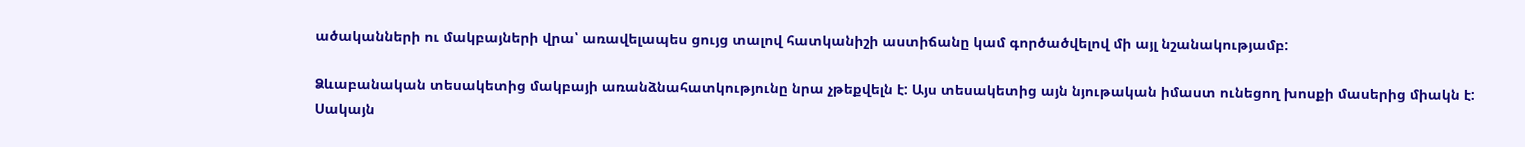ածականների ու մակբայների վրա՝ առավելապես ցույց տալով հատկանիշի աստիճանը կամ գործածվելով մի այլ նշանակությամբ:

Ձևաբանական տեսակետից մակբայի առանձնահատկությունը նրա չթեքվելն է: Այս տեսակետից այն նյութական իմաստ ունեցող խոսքի մասերից միակն է: Սակայն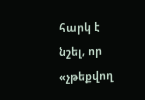հարկ է նշել, որ «չթեքվող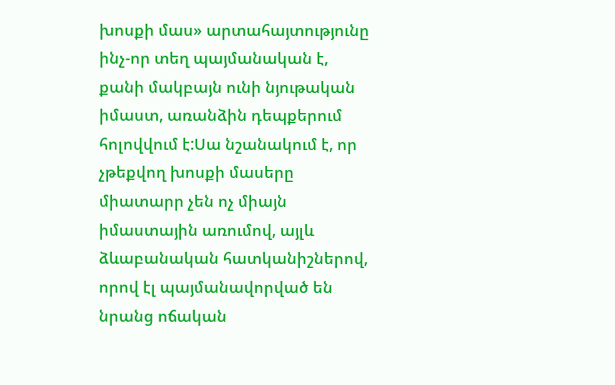խոսքի մաս» արտահայտությունը ինչ-որ տեղ պայմանական է, քանի մակբայն ունի նյութական իմաստ, առանձին դեպքերում հոլովվում է:Սա նշանակում է, որ չթեքվող խոսքի մասերը միատարր չեն ոչ միայն իմաստային առումով, այլև ձևաբանական հատկանիշներով, որով էլ պայմանավորված են նրանց ոճական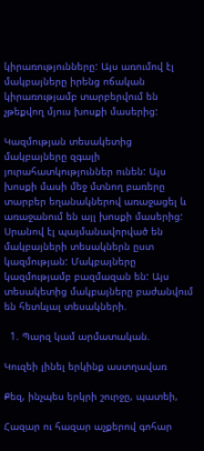կիրառությունները: Այս առումով էլ մակբայները իրենց ոճական կիրառությամբ տարբերվում են չթեքվող մյուս խոսքի մասերից:

Կազմության տեսակետից մակբայները զգալի յուրահատկություններ ունեն: Այս խոսքի մասի մեջ մտնող բառերը տարբեր եղանակներով առաջացել և առաջանում են այլ խոսքի մասերից: Սրանով էլ պայմանավորված են մակբայների տեսակներն ըստ կազմության: Մակբայները կազմությամբ բազմազան են: Այս տեսակետից մակբայները բաժանվում են հետևյալ տեսակների.

  1. Պարզ կամ արմատական.

Կուզեի լինել երկինք աստղավառ

Քեզ, ինչպես երկրի շուրջը, պատեի,

Հազար ու հազար աչքերով գոհար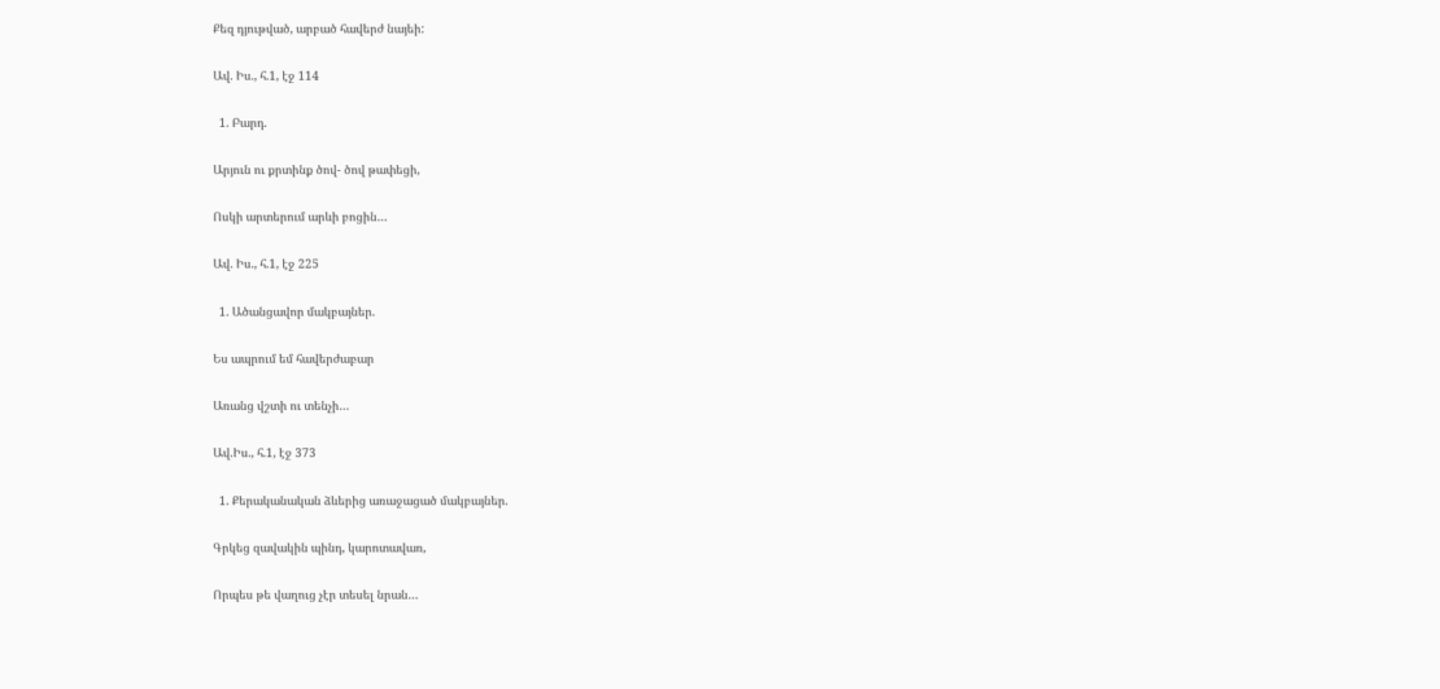Քեզ դյութված, արբած հավերժ նայեի:

Ավ. Իս., հ.1, էջ 114

  1. Բարդ.

Արյուն ու քրտինք ծով- ծով թափեցի,

Ոսկի արտերում արևի բոցին…

Ավ. Իս., հ.1, էջ 225

  1. Ածանցավոր մակբայներ.

Ես ապրում եմ հավերժաբար

Առանց վշտի ու տենչի…

Ավ.Իս., հ.1, էջ 373

  1. Քերականական ձևերից առաջացած մակբայներ.

Գրկեց զավակին պինդ, կարոտավառ,

Որպես թե վաղուց չէր տեսել նրան…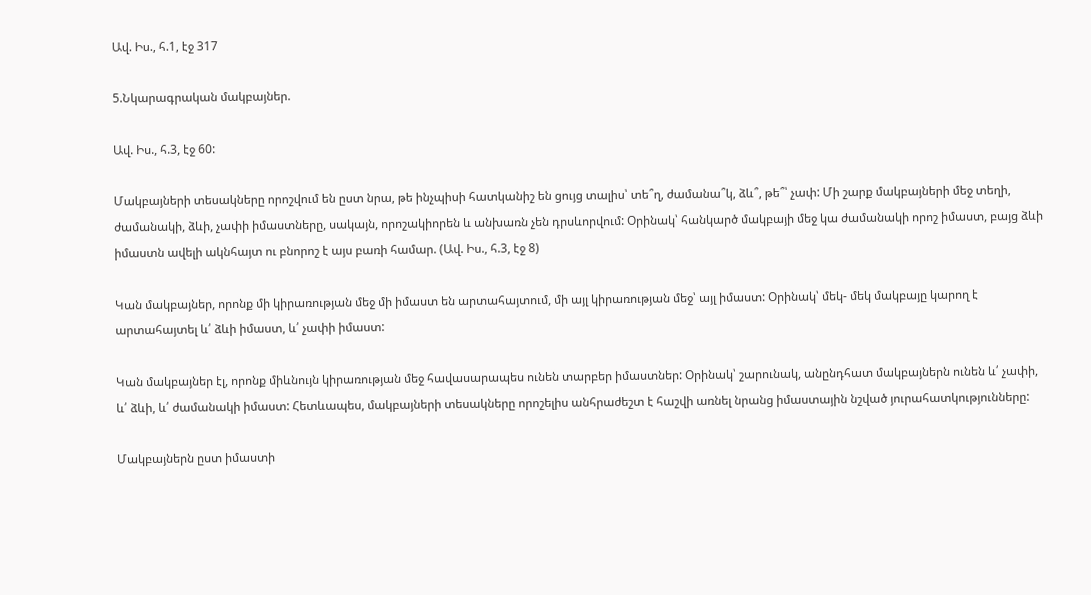Ավ. Իս., հ.1, էջ 317

5.Նկարագրական մակբայներ.

Ավ. Իս., հ.3, էջ 60:

Մակբայների տեսակները որոշվում են ըստ նրա, թե ինչպիսի հատկանիշ են ցույց տալիս՝ տե՞ղ, ժամանա՞կ, ձև՞, թե՞՝ չափ: Մի շարք մակբայների մեջ տեղի, ժամանակի, ձևի, չափի իմաստները, սակայն, որոշակիորեն և անխառն չեն դրսևորվում: Օրինակ՝ հանկարծ մակբայի մեջ կա ժամանակի որոշ իմաստ, բայց ձևի իմաստն ավելի ակնհայտ ու բնորոշ է այս բառի համար. (Ավ. Իս., հ.3, էջ 8)

Կան մակբայներ, որոնք մի կիրառության մեջ մի իմաստ են արտահայտում, մի այլ կիրառության մեջ՝ այլ իմաստ: Օրինակ՝ մեկ- մեկ մակբայը կարող է արտահայտել և՛ ձևի իմաստ, և՛ չափի իմաստ:

Կան մակբայներ էլ, որոնք միևնույն կիրառության մեջ հավասարապես ունեն տարբեր իմաստներ: Օրինակ՝ շարունակ, անընդհատ մակբայներն ունեն և՛ չափի, և՛ ձևի, և՛ ժամանակի իմաստ: Հետևապես, մակբայների տեսակները որոշելիս անհրաժեշտ է հաշվի առնել նրանց իմաստային նշված յուրահատկությունները:

Մակբայներն ըստ իմաստի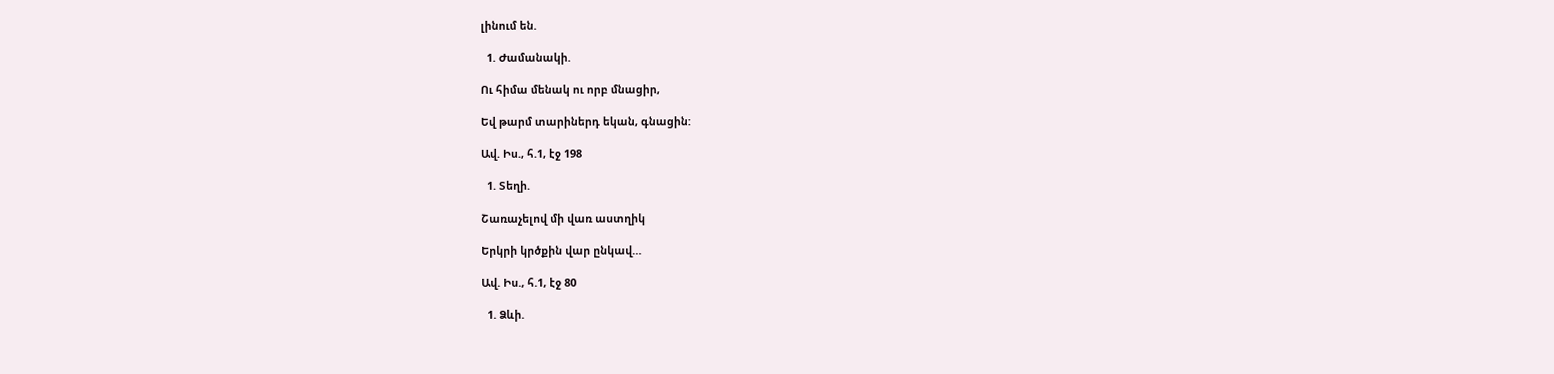լինում են.

  1. Ժամանակի.

Ու հիմա մենակ ու որբ մնացիր,

Եվ թարմ տարիներդ եկան, գնացին:

Ավ. Իս., հ.1, էջ 198

  1. Տեղի.

Շառաչելով մի վառ աստղիկ

Երկրի կրծքին վար ընկավ…

Ավ. Իս., հ.1, էջ 80

  1. Ձևի.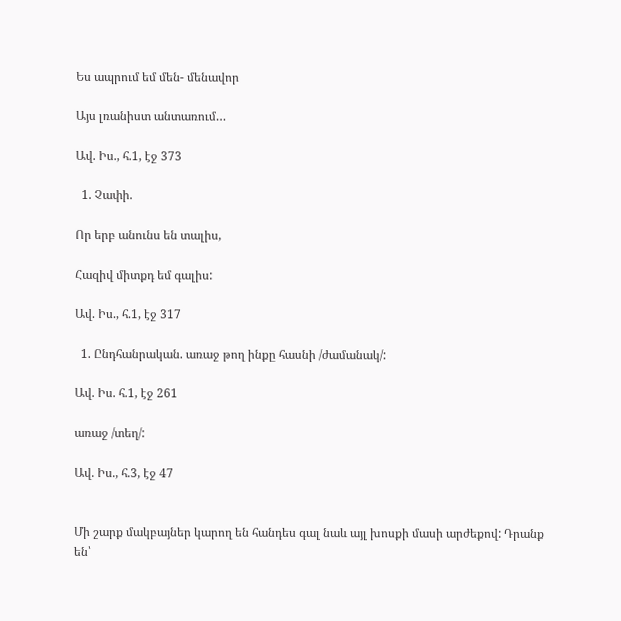Ես ապրում եմ մեն- մենավոր

Այս լռանիստ անտառում…

Ավ. Իս., հ.1, էջ 373

  1. Չափի.

Որ երբ անունս են տալիս,

Հազիվ միտքդ եմ գալիս:

Ավ. Իս., հ.1, էջ 317

  1. Ընդհանրական. առաջ թող ինքը հասնի /ժամանակ/:

Ավ. Իս. հ.1, էջ 261

առաջ /տեղ/:

Ավ. Իս., հ.3, էջ 47


Մի շարք մակբայներ կարող են հանդես գալ նաև այլ խոսքի մասի արժեքով: Դրանք են՝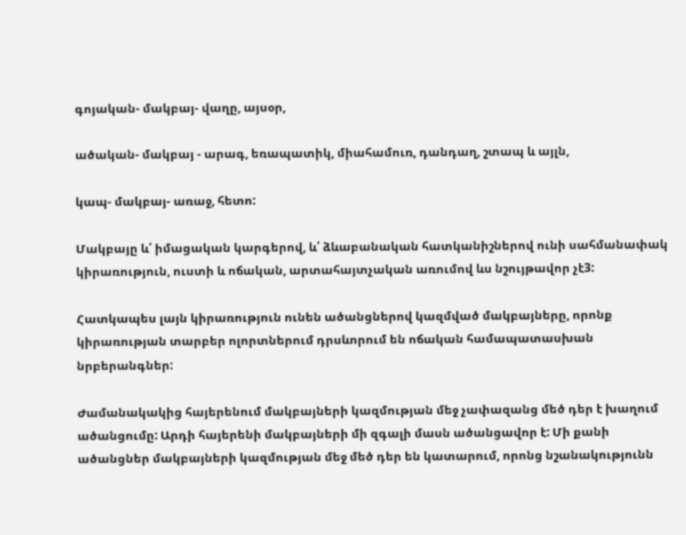գոյական- մակբայ- վաղը, այսօր,

ածական- մակբայ - արագ, եռապատիկ, միահամուռ, դանդաղ, շտապ և այլն,

կապ- մակբայ- առաջ, հետո:

Մակբայը և՛ իմացական կարգերով, և՛ ձևաբանական հատկանիշներով ունի սահմանափակ կիրառություն, ուստի և ոճական, արտահայտչական առումով ևս նշույթավոր չէ3:

Հատկապես լայն կիրառություն ունեն ածանցներով կազմված մակբայները, որոնք կիրառության տարբեր ոլորտներում դրսևորում են ոճական համապատասխան նրբերանգներ:

Ժամանակակից հայերենում մակբայների կազմության մեջ չափազանց մեծ դեր է խաղում ածանցումը: Արդի հայերենի մակբայների մի զգալի մասն ածանցավոր է: Մի քանի ածանցներ մակբայների կազմության մեջ մեծ դեր են կատարում, որոնց նշանակությունն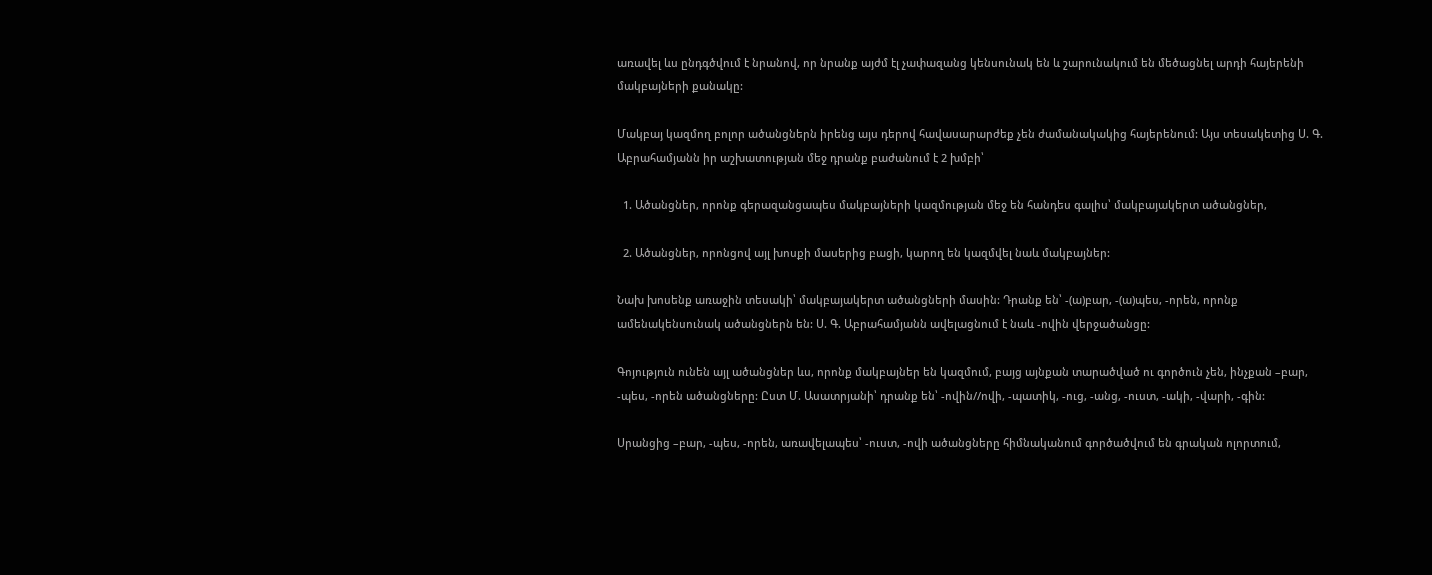առավել ևս ընդգծվում է նրանով, որ նրանք այժմ էլ չափազանց կենսունակ են և շարունակում են մեծացնել արդի հայերենի մակբայների քանակը:

Մակբայ կազմող բոլոր ածանցներն իրենց այս դերով հավասարարժեք չեն ժամանակակից հայերենում: Այս տեսակետից Ս. Գ. Աբրահամյանն իր աշխատության մեջ դրանք բաժանում է 2 խմբի՝

  1. Ածանցներ, որոնք գերազանցապես մակբայների կազմության մեջ են հանդես գալիս՝ մակբայակերտ ածանցներ,

  2. Ածանցներ, որոնցով այլ խոսքի մասերից բացի, կարող են կազմվել նաև մակբայներ:

Նախ խոսենք առաջին տեսակի՝ մակբայակերտ ածանցների մասին: Դրանք են՝ -(ա)բար, -(ա)պես, -որեն, որոնք ամենակենսունակ ածանցներն են: Ս. Գ. Աբրահամյանն ավելացնում է նաև -ովին վերջածանցը:

Գոյություն ունեն այլ ածանցներ ևս, որոնք մակբայներ են կազմում, բայց այնքան տարածված ու գործուն չեն, ինչքան –բար, -պես, -որեն ածանցները: Ըստ Մ. Ասատրյանի՝ դրանք են՝ -ովին//ովի, -պատիկ, -ուց, -անց, -ուստ, -ակի, -վարի, -գին:

Սրանցից –բար, -պես, -որեն, առավելապես՝ -ուստ, -ովի ածանցները հիմնականում գործածվում են գրական ոլորտում,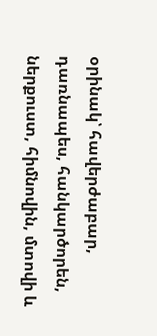օրինակ՝ հավերժաբար, դառնապես, հանկարծորեն, ներքուստ, հիմնովին, մտովի և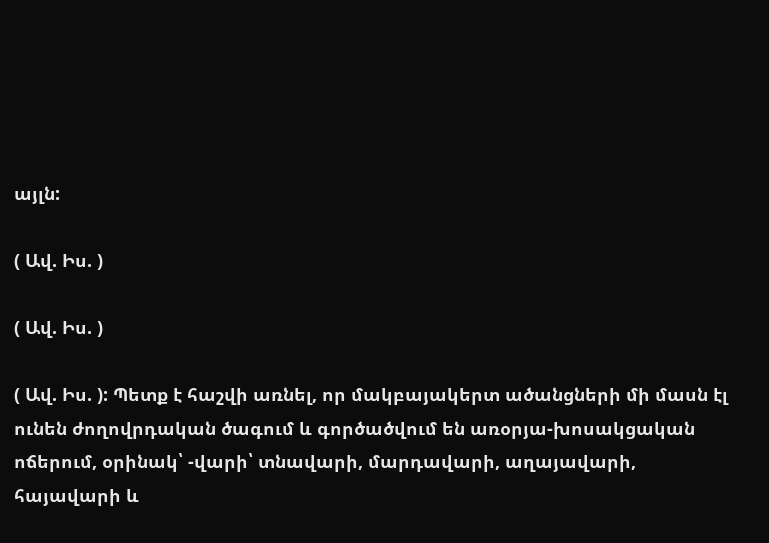այլն:

( Ավ. Իս. )

( Ավ. Իս. )

( Ավ. Իս. ): Պետք է հաշվի առնել, որ մակբայակերտ ածանցների մի մասն էլ ունեն ժողովրդական ծագում և գործածվում են առօրյա-խոսակցական ոճերում, օրինակ՝ -վարի՝ տնավարի, մարդավարի, աղայավարի, հայավարի և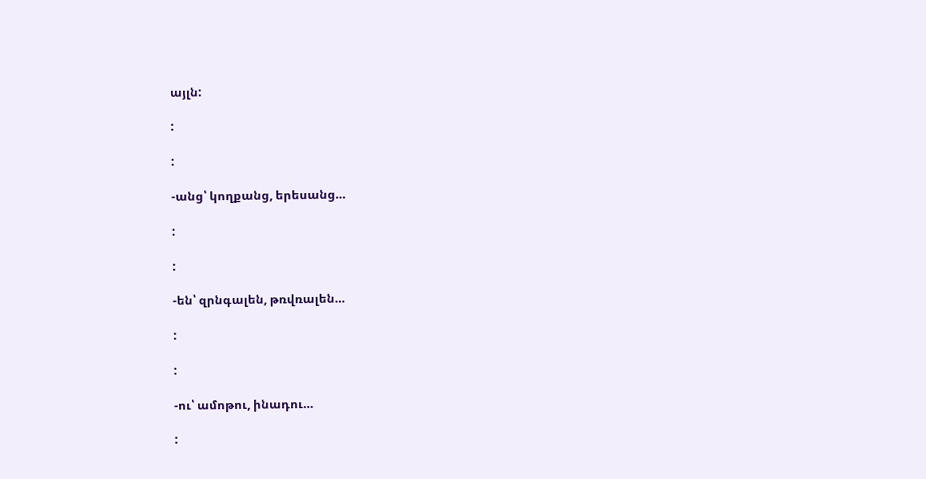այլն:

:

:

-անց՝ կողքանց, երեսանց…

:

:

-են՝ զրնգալեն, թռվռալեն…

:

:

-ու՝ ամոթու, ինադու…

: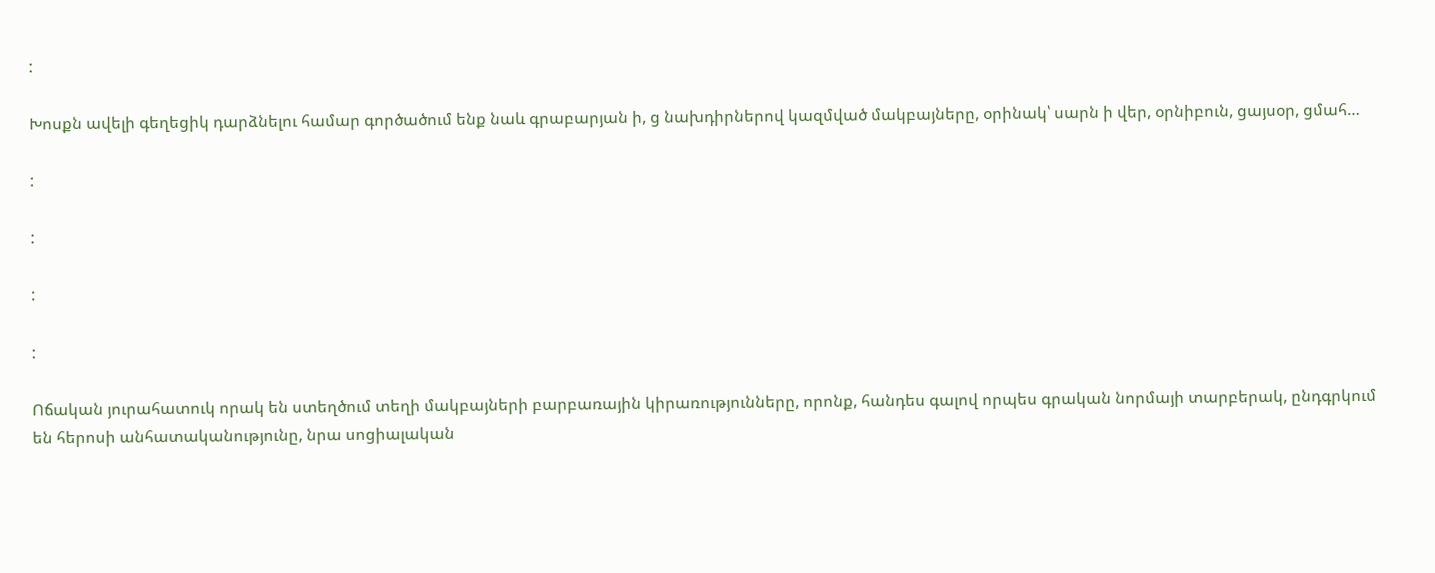:

Խոսքն ավելի գեղեցիկ դարձնելու համար գործածում ենք նաև գրաբարյան ի, ց նախդիրներով կազմված մակբայները, օրինակ՝ սարն ի վեր, օրնիբուն, ցայսօր, ցմահ…

:

:

:

:

Ոճական յուրահատուկ որակ են ստեղծում տեղի մակբայների բարբառային կիրառությունները, որոնք, հանդես գալով որպես գրական նորմայի տարբերակ, ընդգրկում են հերոսի անհատականությունը, նրա սոցիալական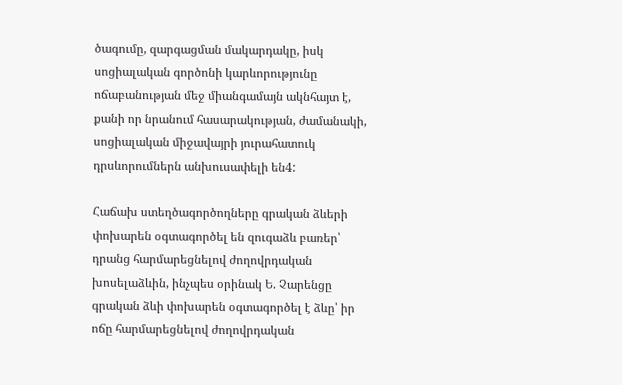ծագումը, զարգացման մակարդակը, իսկ սոցիալական գործոնի կարևորությունը ոճաբանության մեջ միանգամայն ակնհայտ է, քանի որ նրանում հասարակության, ժամանակի, սոցիալական միջավայրի յուրահատուկ դրսևորումներն անխուսափելի են4:

Հաճախ ստեղծագործողները գրական ձևերի փոխարեն օգտագործել են զուգաձև բառեր՝ դրանց հարմարեցնելով ժողովրդական խոսելաձևին, ինչպես օրինակ Ե. Չարենցը գրական ձևի փոխարեն օգտագործել է ձևը՝ իր ոճը հարմարեցնելով ժողովրդական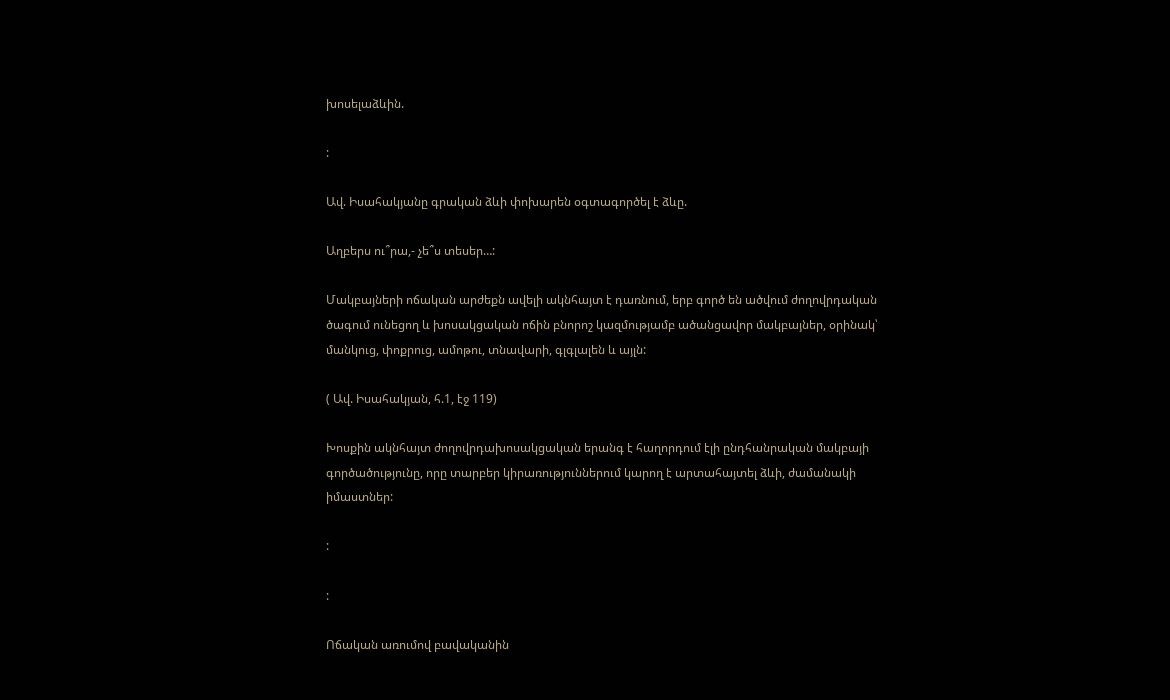խոսելաձևին.

:

Ավ. Իսահակյանը գրական ձևի փոխարեն օգտագործել է ձևը.

Աղբերս ու՞րա,- չե՞ս տեսեր…:

Մակբայների ոճական արժեքն ավելի ակնհայտ է դառնում, երբ գործ են ածվում ժողովրդական ծագում ունեցող և խոսակցական ոճին բնորոշ կազմությամբ ածանցավոր մակբայներ, օրինակ՝ մանկուց, փոքրուց, ամոթու, տնավարի, գլգլալեն և այլն:

( Ավ. Իսահակյան, հ.1, էջ 119)

Խոսքին ակնհայտ ժողովրդախոսակցական երանգ է հաղորդում էլի ընդհանրական մակբայի գործածությունը, որը տարբեր կիրառություններում կարող է արտահայտել ձևի, ժամանակի իմաստներ:

:

:

Ոճական առումով բավականին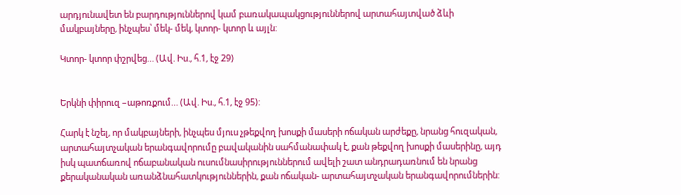արդյունավետ են բարդություններով կամ բառակապակցություններով արտահայտված ձևի մակբայները, ինչպես՝ մեկ- մեկ, կտոր- կտոր և այլն:

Կտոր- կտոր փշրվեց… (Ավ. Իս., հ.1, էջ 29)


Երկնի փիրուզ –աթոռքում… (Ավ. Իս., հ.1, էջ 95):

Հարկ է նշել, որ մակբայների, ինչպես մյուս չթեքվող խոսքի մասերի ոճական արժեքը, նրանց հուզական, արտահայտչական երանգավորումը բավականին սահմանափակ է, քան թեքվող խոսքի մասերինը, այդ իսկ պատճառով ոճաբանական ուսումնասիրություններում ավելի շատ անդրադառնում են նրանց քերականական առանձնահատկություններին, քան ոճական- արտահայտչական երանգավորումներին: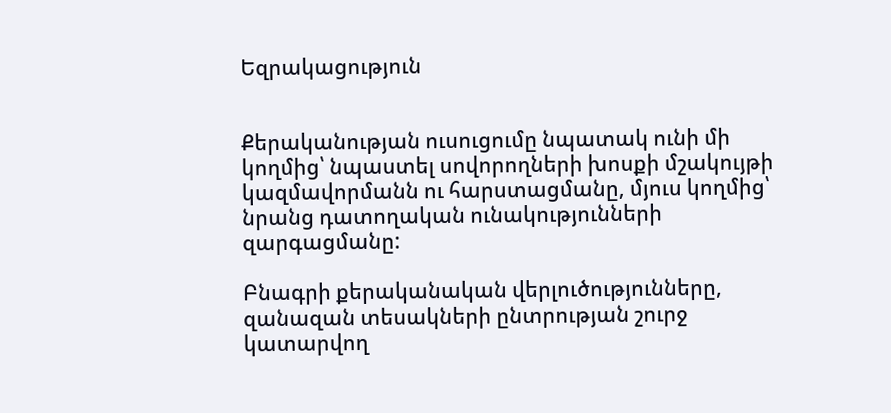Եզրակացություն


Քերականության ուսուցումը նպատակ ունի մի կողմից՝ նպաստել սովորողների խոսքի մշակույթի կազմավորմանն ու հարստացմանը, մյուս կողմից՝ նրանց դատողական ունակությունների զարգացմանը:

Բնագրի քերականական վերլուծությունները, զանազան տեսակների ընտրության շուրջ կատարվող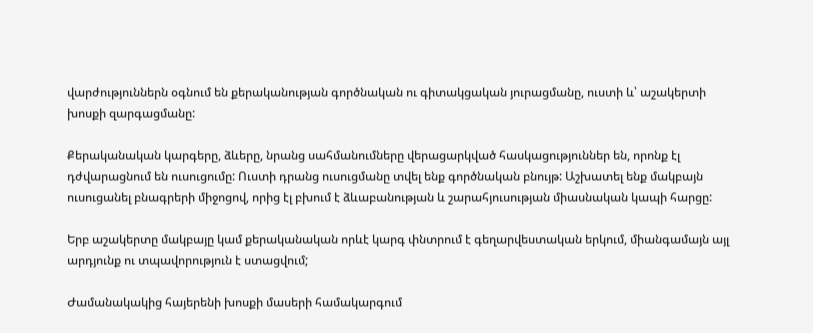վարժություններն օգնում են քերականության գործնական ու գիտակցական յուրացմանը, ուստի և՝ աշակերտի խոսքի զարգացմանը:

Քերականական կարգերը, ձևերը, նրանց սահմանումները վերացարկված հասկացություններ են, որոնք էլ դժվարացնում են ուսուցումը: Ուստի դրանց ուսուցմանը տվել ենք գործնական բնույթ: Աշխատել ենք մակբայն ուսուցանել բնագրերի միջոցով, որից էլ բխում է ձևաբանության և շարահյուսության միասնական կապի հարցը:

Երբ աշակերտը մակբայը կամ քերականական որևէ կարգ փնտրում է գեղարվեստական երկում, միանգամայն այլ արդյունք ու տպավորություն է ստացվում;

Ժամանակակից հայերենի խոսքի մասերի համակարգում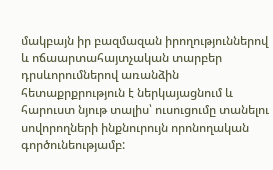մակբայն իր բազմազան իրողություններով և ոճաարտահայտչական տարբեր դրսևորումներով առանձին հետաքրքրություն է ներկայացնում և հարուստ նյութ տալիս՝ ուսուցումը տանելու սովորողների ինքնուրույն որոնողական գործունեությամբ: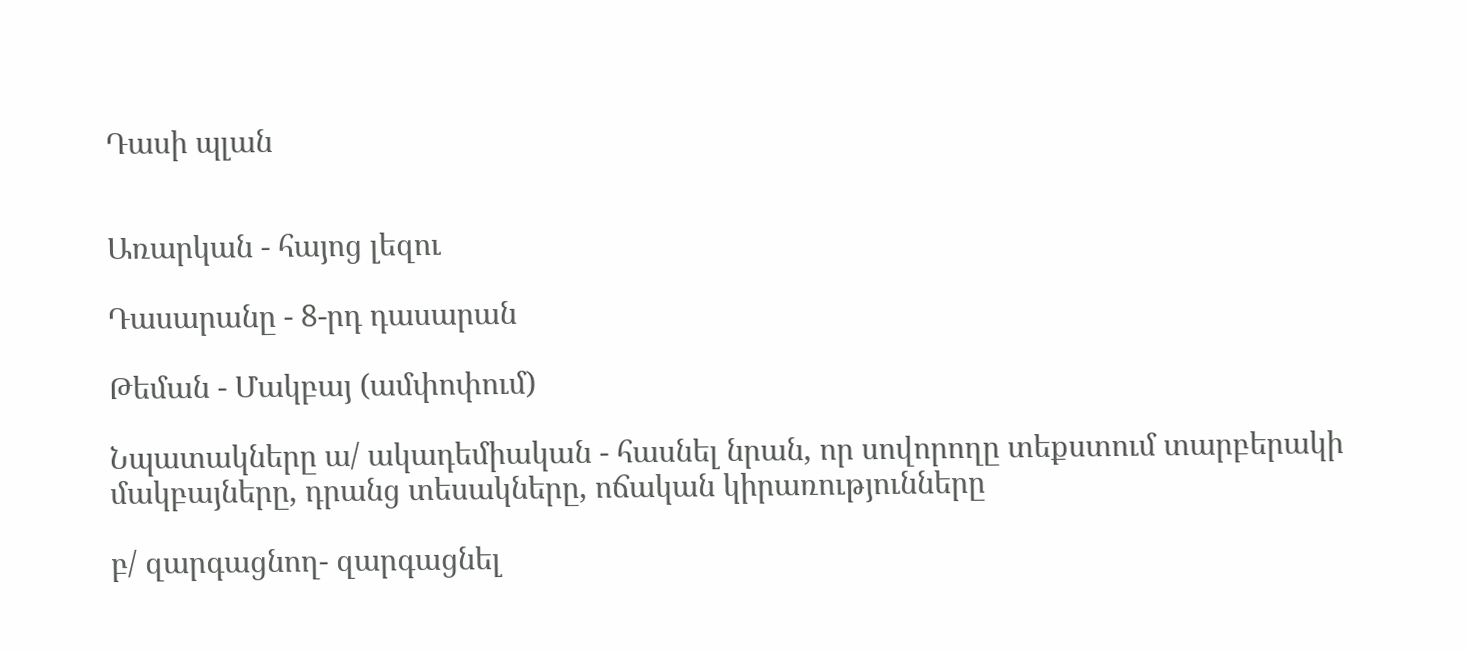Դասի պլան


Առարկան - հայոց լեզու

Դասարանը - 8-րդ դասարան

Թեման - Մակբայ (ամփոփում)

Նպատակները ա/ ակադեմիական - հասնել նրան, որ սովորողը տեքստում տարբերակի մակբայները, դրանց տեսակները, ոճական կիրառությունները

բ/ զարգացնող- զարգացնել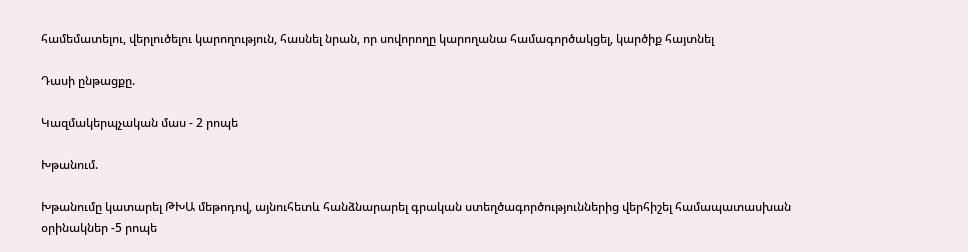համեմատելու, վերլուծելու կարողություն, հասնել նրան, որ սովորողը կարողանա համագործակցել, կարծիք հայտնել

Դասի ընթացքը.

Կազմակերպչական մաս - 2 րոպե

Խթանում.

Խթանումը կատարել ԹԽԱ մեթոդով, այնուհետև հանձնարարել գրական ստեղծագործություններից վերհիշել համապատասխան օրինակներ -5 րոպե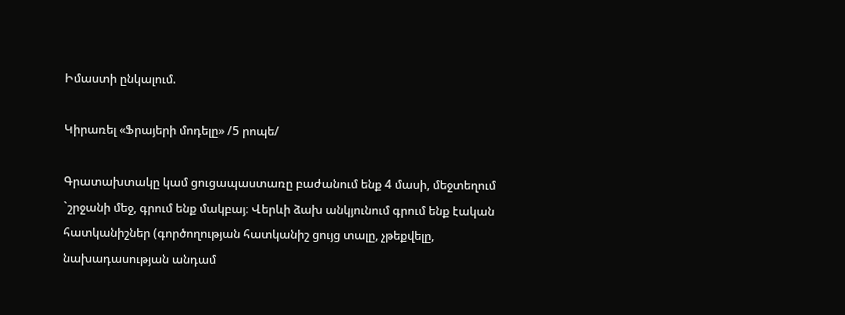Իմաստի ընկալում.

Կիրառել «Ֆրայերի մոդելը» /5 րոպե/

Գրատախտակը կամ ցուցապաստառը բաժանում ենք 4 մասի, մեջտեղում `շրջանի մեջ, գրում ենք մակբայ։ Վերևի ձախ անկյունում գրում ենք էական հատկանիշներ (գործողության հատկանիշ ցույց տալը, չթեքվելը, նախադասության անդամ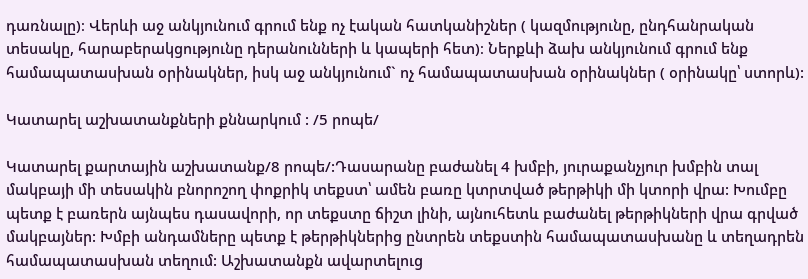դառնալը)։ Վերևի աջ անկյունում գրում ենք ոչ էական հատկանիշներ ( կազմությունը, ընդհանրական տեսակը, հարաբերակցությունը դերանունների և կապերի հետ)։ Ներքևի ձախ անկյունում գրում ենք համապատասխան օրինակներ, իսկ աջ անկյունում` ոչ համապատասխան օրինակներ ( օրինակը՝ ստորև):

Կատարել աշխատանքների քննարկում : /5 րոպե/

Կատարել քարտային աշխատանք/8 րոպե/:Դասարանը բաժանել 4 խմբի, յուրաքանչյուր խմբին տալ մակբայի մի տեսակին բնորոշող փոքրիկ տեքստ՝ ամեն բառը կտրտված թերթիկի մի կտորի վրա: Խումբը պետք է բառերն այնպես դասավորի, որ տեքստը ճիշտ լինի, այնուհետև բաժանել թերթիկների վրա գրված մակբայներ: Խմբի անդամները պետք է թերթիկներից ընտրեն տեքստին համապատասխանը և տեղադրեն համապատասխան տեղում: Աշխատանքն ավարտելուց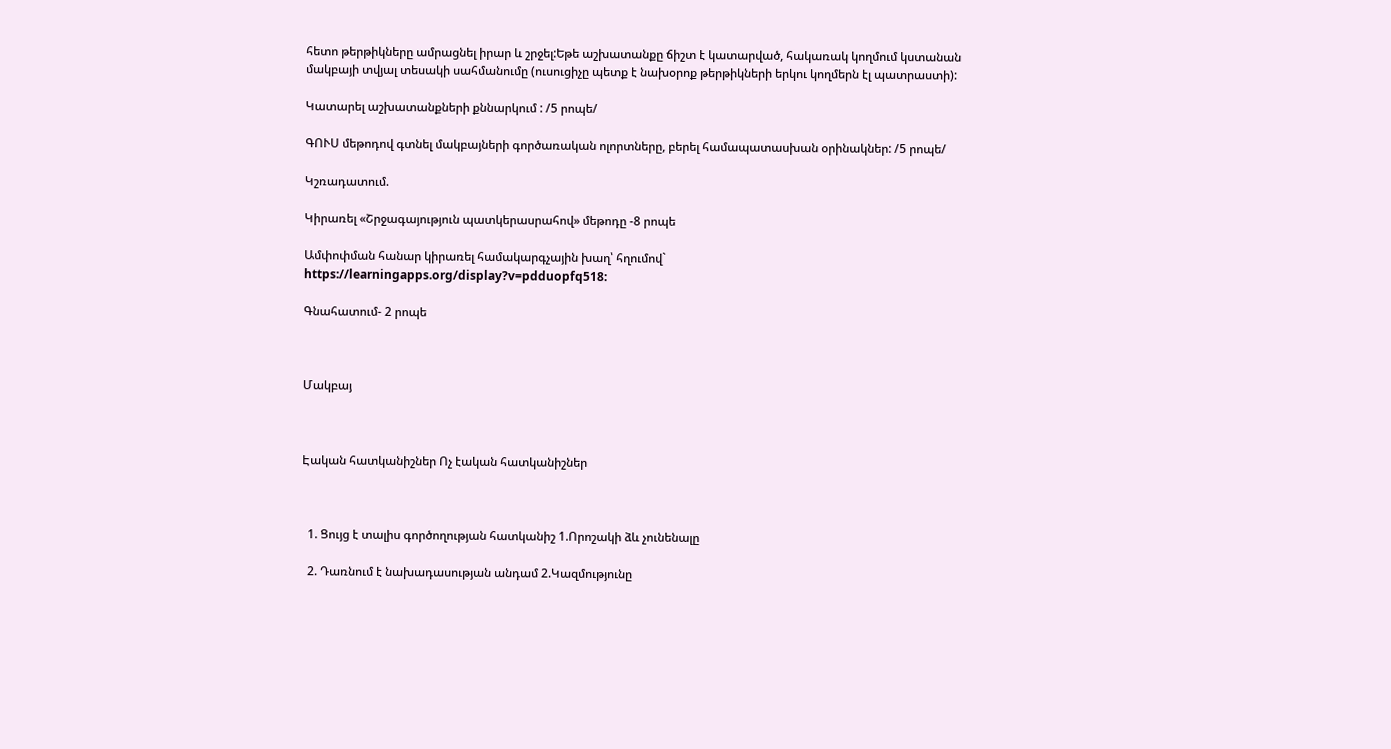հետո թերթիկները ամրացնել իրար և շրջել:Եթե աշխատանքը ճիշտ է կատարված, հակառակ կողմում կստանան մակբայի տվյալ տեսակի սահմանումը (ուսուցիչը պետք է նախօրոք թերթիկների երկու կողմերն էլ պատրաստի):

Կատարել աշխատանքների քննարկում : /5 րոպե/

ԳՈՒՍ մեթոդով գտնել մակբայների գործառական ոլորտները, բերել համապատասխան օրինակներ: /5 րոպե/

Կշռադատում.

Կիրառել «Շրջագայություն պատկերասրահով» մեթոդը -8 րոպե

Ամփոփման հանար կիրառել համակարգչային խաղ՝ հղումով` https://learningapps.org/display?v=pdduopfq518:

Գնահատում- 2 րոպե



Մակբայ



Էական հատկանիշներ Ոչ էական հատկանիշներ



  1. Ցույց է տալիս գործողության հատկանիշ 1.Որոշակի ձև չունենալը

  2. Դառնում է նախադասության անդամ 2.Կազմությունը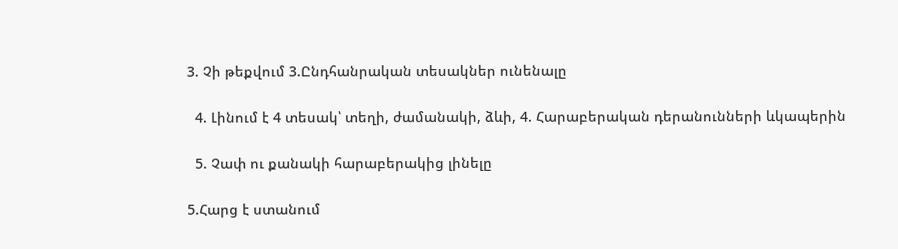3. Չի թեքվում 3.Ընդհանրական տեսակներ ունենալը

  4. Լինում է 4 տեսակ՝ տեղի, ժամանակի, ձևի, 4. Հարաբերական դերանունների ևկապերին

  5. Չափ ու քանակի հարաբերակից լինելը

5.Հարց է ստանում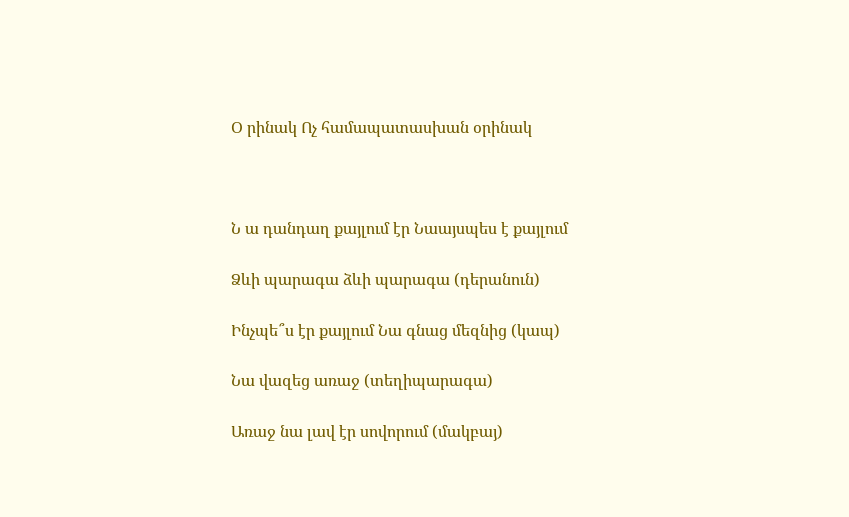Օ րինակ Ոչ համապատասխան օրինակ



Ն ա դանդաղ քայլում էր Նաայսպես է քայլում

Ձևի պարագա ձևի պարագա (դերանուն)

Ինչպե՞ս էր քայլում Նա գնաց մեզնից (կապ)

Նա վազեց առաջ (տեղիպարագա)

Առաջ նա լավ էր սովորում (մակբայ)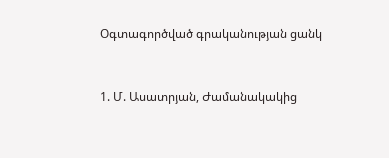Օգտագործված գրականության ցանկ


1. Մ. Ասատրյան, Ժամանակակից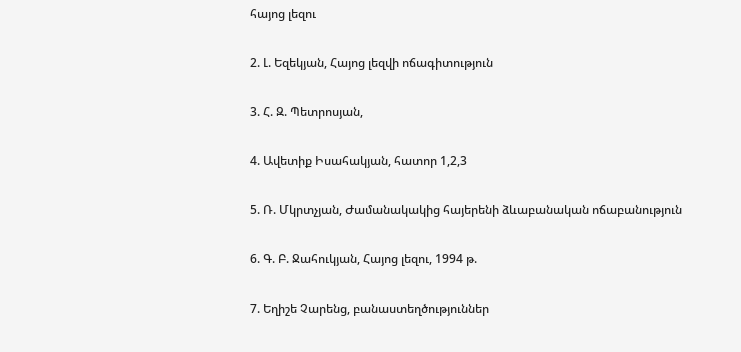հայոց լեզու

2. Լ. Եզեկյան, Հայոց լեզվի ոճագիտություն

3. Հ. Զ. Պետրոսյան,

4. Ավետիք Իսահակյան, հատոր 1,2,3

5. Ռ. Մկրտչյան, Ժամանակակից հայերենի ձևաբանական ոճաբանություն

6. Գ. Բ. Ջահուկյան, Հայոց լեզու, 1994 թ.

7. Եղիշե Չարենց, բանաստեղծություններ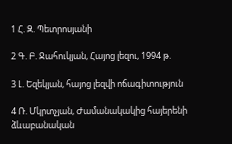1 Հ. Զ. Պետրոսյանի

2 Գ. Բ. Ջահուկյան, Հայոց լեզու, 1994 թ.

3 Լ. Եզեկյան, հայոց լեզվի ոճագիտություն

4 Ռ. Մկրտչյան, Ժամանակակից հայերենի ձևաբանական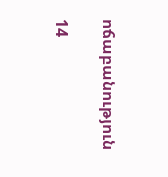ոճաբանություն

14